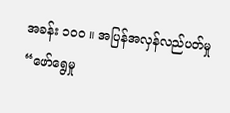အခန်း ၁၀၀ ။ အပြန်အလှန်လည်ပတ်မှု
“ဖော်ရွေမှု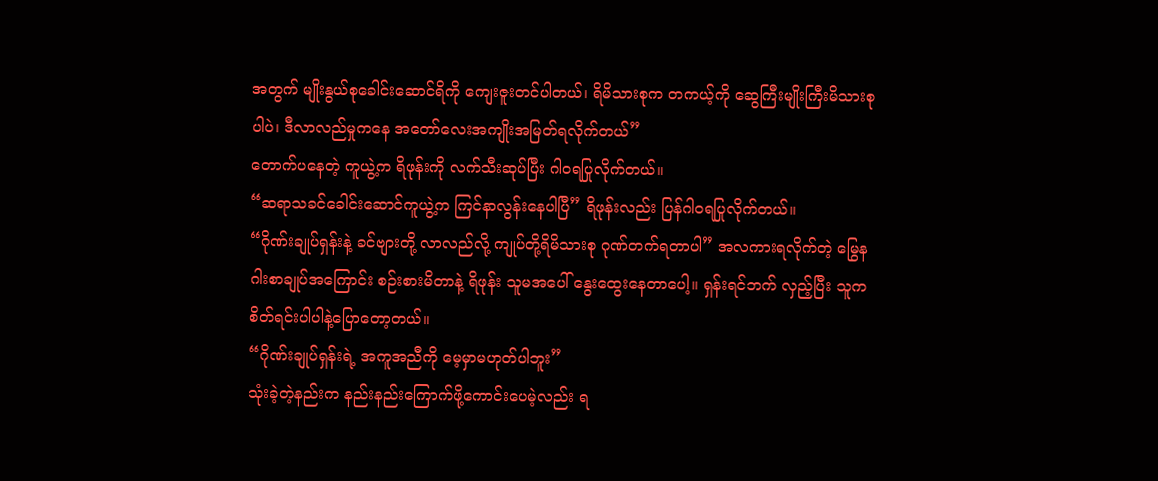အတွက် မျိုးနွယ်စုခေါင်းဆောင်ရိကို ကျေးဇူးတင်ပါတယ်၊ ရိမိသားစုက တကယ့်ကို ဆွေကြီးမျိုးကြီးမိသားစုပါပဲ၊ ဒီလာလည်မှုကနေ အတော်လေးအကျိုးအမြတ်ရလိုက်တယ်”
တောက်ပနေတဲ့ ကူယွဲ့က ရိဖုန်းကို လက်သီးဆုပ်ပြီး ဂါဝရပြုလိုက်တယ်။
“ဆရာသခင်ခေါင်းဆောင်ကူယွဲ့က ကြင်နာလွန်းနေပါပြီ” ရိဖုန်းလည်း ပြန်ဂါဝရပြုလိုက်တယ်။
“ဂိုဏ်းချုပ်ရှန်းနဲ့ ခင်ဗျားတို့ လာလည်လို့ ကျုပ်တို့ရိမိသားစု ဂုဏ်တက်ရတာပါ” အလကားရလိုက်တဲ့ မြွေနဂါးစာချုပ်အကြောင်း စဉ်းစားမိတာနဲ့ ရိဖုန်း သူမအပေါ် နွေးထွေးနေတာပေါ့။ ရှန်းရင်ဘက် လှည့်ပြီး သူကစိတ်ရင်းပါပါနဲ့ပြောတော့တယ်။
“ဂိုဏ်းချုပ်ရှန်းရဲ့ အကူအညီကို မေ့မှာမဟုတ်ပါဘူး”
သုံးခဲ့တဲ့နည်းက နည်းနည်းကြောက်ဖို့ကောင်းပေမဲ့လည်း ရ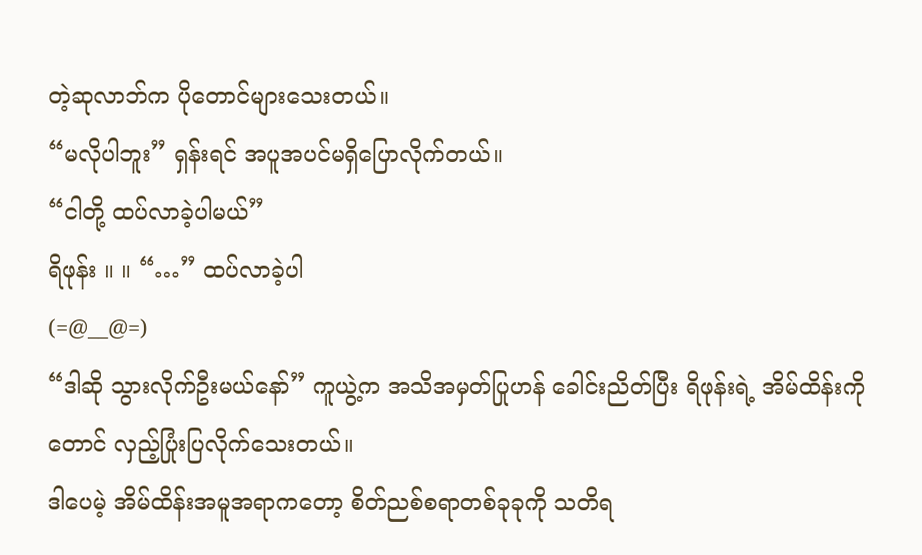တဲ့ဆုလာဘ်က ပိုတောင်များသေးတယ်။
“မလိုပါဘူး” ရှန်းရင် အပူအပင်မရှိပြောလိုက်တယ်။
“ငါတို့ ထပ်လာခဲ့ပါမယ်”
ရိဖုန်း ။ ။ “…” ထပ်လာခဲ့ပါ
(=@__@=)
“ဒါဆို သွားလိုက်ဦးမယ်နော်” ကူယွဲ့က အသိအမှတ်ပြုဟန် ခေါင်းညိတ်ပြီး ရိဖုန်းရဲ့ အိမ်ထိန်းကိုတောင် လှည့်ပြုံးပြလိုက်သေးတယ်။
ဒါပေမဲ့ အိမ်ထိန်းအမူအရာကတော့ စိတ်ညစ်စရာတစ်ခုခုကို သတိရ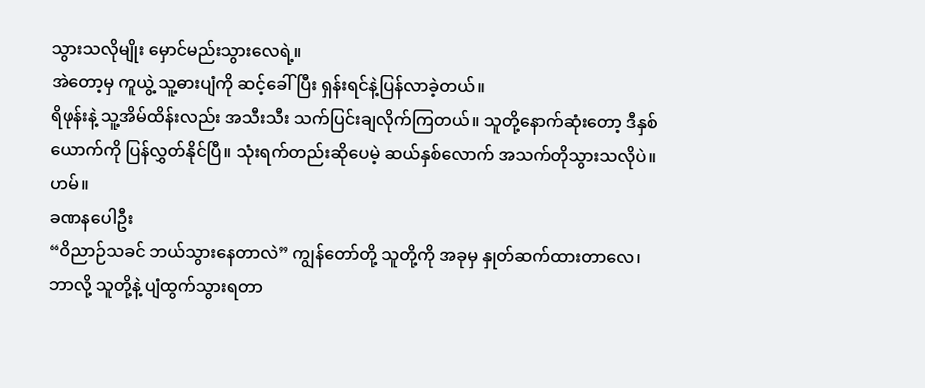သွားသလိုမျိုး မှောင်မည်းသွားလေရဲ့။
အဲတော့မှ ကူယွဲ့ သူ့ဓားပျံကို ဆင့်ခေါ်ပြီး ရှန်းရင်နဲ့ပြန်လာခဲ့တယ်။
ရိဖုန်းနဲ့ သူ့အိမ်ထိန်းလည်း အသီးသီး သက်ပြင်းချလိုက်ကြတယ်။ သူတို့နောက်ဆုံးတော့ ဒီနှစ်ယောက်ကို ပြန်လွှတ်နိုင်ပြီ။ သုံးရက်တည်းဆိုပေမဲ့ ဆယ်နှစ်လောက် အသက်တိုသွားသလိုပဲ။
ဟမ်။
ခဏနပေါဦး
“ဝိညာဉ်သခင် ဘယ်သွားနေတာလဲ” ကျွန်တော်တို့ သူတို့ကို အခုမှ နှုတ်ဆက်ထားတာလေ၊ ဘာလို့ သူတို့နဲ့ ပျံထွက်သွားရတာ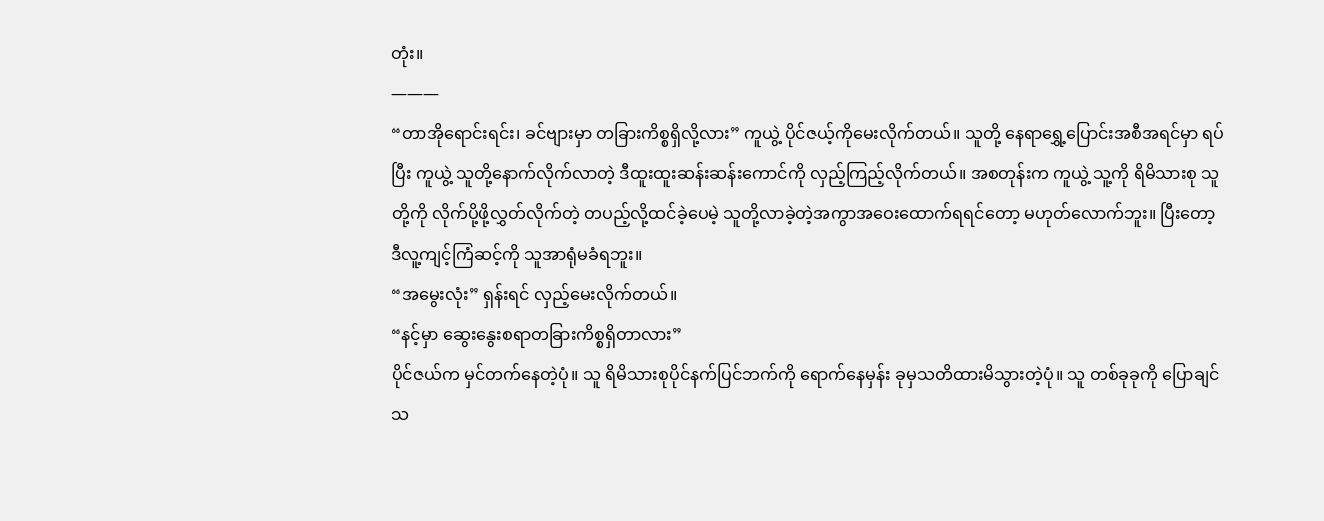တုံး။
———
“တာအိုရောင်းရင်း၊ ခင်ဗျားမှာ တခြားကိစ္စရှိလို့လား” ကူယွဲ့ ပိုင်ဇယ့်ကိုမေးလိုက်တယ်။ သူတို့ နေရာရွှေ့ပြောင်းအစီအရင်မှာ ရပ်ပြီး ကူယွဲ့ သူတို့နောက်လိုက်လာတဲ့ ဒီထူးထူးဆန်းဆန်းကောင်ကို လှည့်ကြည့်လိုက်တယ်။ အစတုန်းက ကူယွဲ့ သူ့ကို ရိမိသားစု သူတို့ကို လိုက်ပို့ဖို့လွှတ်လိုက်တဲ့ တပည့်လို့ထင်ခဲ့ပေမဲ့ သူတို့လာခဲ့တဲ့အကွာအဝေးထောက်ရရင်တော့ မဟုတ်လောက်ဘူး။ ပြီးတော့ ဒီလူ့ကျင့်ကြံဆင့်ကို သူအာရုံမခံရဘူး။
“အမွေးလုံး” ရှန်းရင် လှည့်မေးလိုက်တယ်။
“နင့်မှာ ဆွေးနွေးစရာတခြားကိစ္စရှိတာလား”
ပိုင်ဇယ်က မှင်တက်နေတဲ့ပုံ။ သူ ရိမိသားစုပိုင်နက်ပြင်ဘက်ကို ရောက်နေမှန်း ခုမှသတိထားမိသွားတဲ့ပုံ။ သူ တစ်ခုခုကို ပြောချင်သ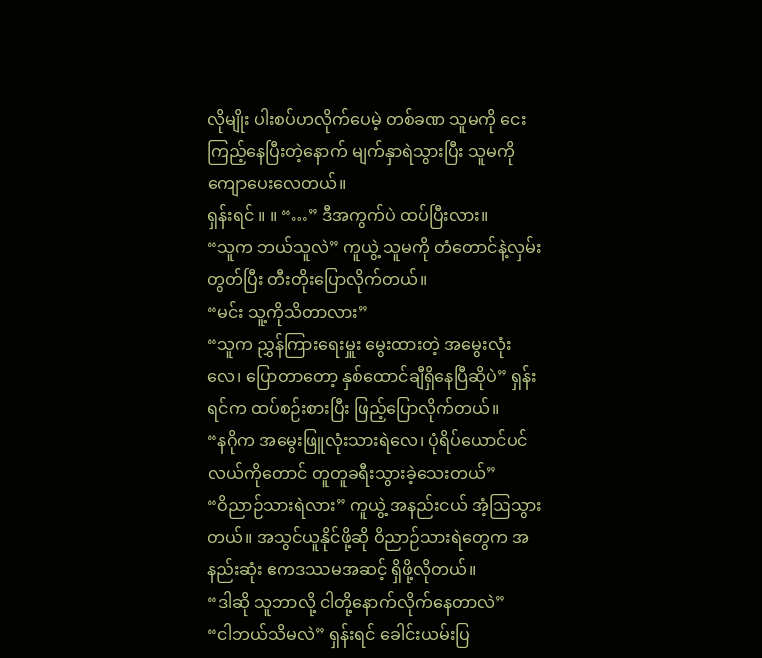လိုမျိုး ပါးစပ်ဟလိုက်ပေမဲ့ တစ်ခဏ သူမကို ငေးကြည့်နေပြီးတဲ့နောက် မျက်နှာရဲသွားပြီး သူမကိုကျောပေးလေတယ်။
ရှန်းရင် ။ ။ “…” ဒီအကွက်ပဲ ထပ်ပြီးလား။
“သူက ဘယ်သူလဲ” ကူယွဲ့ သူမကို တံတောင်နဲ့လှမ်းတွတ်ပြီး တီးတိုးပြောလိုက်တယ်။
“မင်း သူ့ကိုသိတာလား”
“သူက ညွှန်ကြားရေးမှူး မွေးထားတဲ့ အမွေးလုံးလေ၊ ပြောတာတော့ နှစ်ထောင်ချီရှိနေပြီဆိုပဲ” ရှန်းရင်က ထပ်စဉ်းစားပြီး ဖြည့်ပြောလိုက်တယ်။
“နဂိုက အမွေးဖြူလုံးသားရဲလေ၊ ပုံရိပ်ယောင်ပင်လယ်ကိုတောင် တူတူခရီးသွားခဲ့သေးတယ်”
“ဝိညာဉ်သားရဲလား” ကူယွဲ့ အနည်းငယ် အံ့ဩသွားတယ်။ အသွင်ယူနိုင်ဖို့ဆို ဝိညာဉ်သားရဲတွေက အနည်းဆုံး ဧကဒဿမအဆင့် ရှိဖို့လိုတယ်။
“ဒါဆို သူဘာလို့ ငါတို့နောက်လိုက်နေတာလဲ”
“ငါဘယ်သိမလဲ” ရှန်းရင် ခေါင်းယမ်းပြ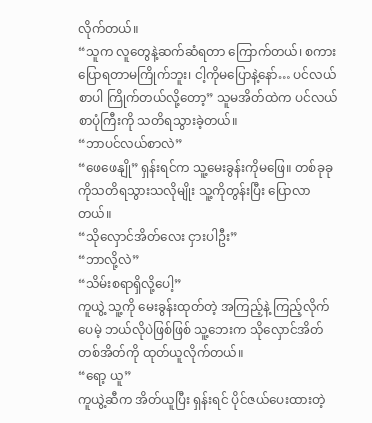လိုက်တယ်။
“သူက လူတွေနဲ့ဆက်ဆံရတာ ကြောက်တယ်၊ စကားပြောရတာမကြိုက်ဘူး၊ ငါ့ကိုမပြောနဲ့နော်… ပင်လယ်စာပါ ကြိုက်တယ်လို့တော့” သူမအိတ်ထဲက ပင်လယ်စာပုံကြီးကို သတိရသွားခဲ့တယ်။
“ဘာပင်လယ်စာလဲ”
“ဖေဖေနျို” ရှန်းရင်က သူ့မေးခွန်းကိုမဖြေ။ တစ်ခုခုကိုသတိရသွားသလိုမျိုး သူ့ကိုတွန်းပြီး ပြောလာတယ်။
“သိုလှောင်အိတ်လေး ငှားပါဦး”
“ဘာလို့လဲ”
“သိမ်းစရာရှိလို့ပေါ့”
ကူယွဲ့ သူ့ကို မေးခွန်းထုတ်တဲ့ အကြည့်နဲ့ ကြည့်လိုက်ပေမဲ့ ဘယ်လိုပဲဖြစ်ဖြစ် သူ့ဘေးက သိုလှောင်အိတ်တစ်အိတ်ကို ထုတ်ယူလိုက်တယ်။
“ရော့ ယူ”
ကူယွဲ့ဆီက အိတ်ယူပြီး ရှန်းရင် ပိုင်ဇယ်ပေးထားတဲ့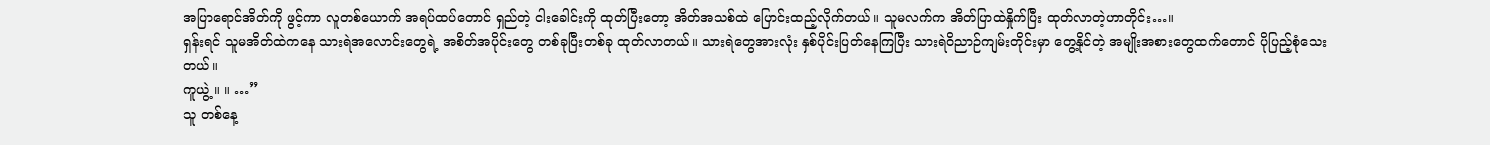အပြာရောင်အိတ်ကို ဖွင့်ကာ လူတစ်ယောက် အရပ်ထပ်တောင် ရှည်တဲ့ ငါးခေါင်းကို ထုတ်ပြီးတော့ အိတ်အသစ်ထဲ ပြောင်းထည့်လိုက်တယ်။ သူမလက်က အိတ်ပြာထဲနှိုက်ပြီး ထုတ်လာတဲ့ဟာတိုင်း…။
ရှန်းရင် သူမအိတ်ထဲကနေ သားရဲအလောင်းတွေရဲ့ အစိတ်အပိုင်းတွေ တစ်ခုပြီးတစ်ခု ထုတ်လာတယ်။ သားရဲတွေအားလုံး နှစ်ပိုင်းပြတ်နေကြပြီး သားရဲဝိညာဉ်ကျမ်းတိုင်းမှာ တွေ့နိုင်တဲ့ အမျိုးအစားတွေထက်တောင် ပိုပြည့်စုံသေးတယ်။
ကူယွဲ့ ။ ။ …”
သူ တစ်နေ့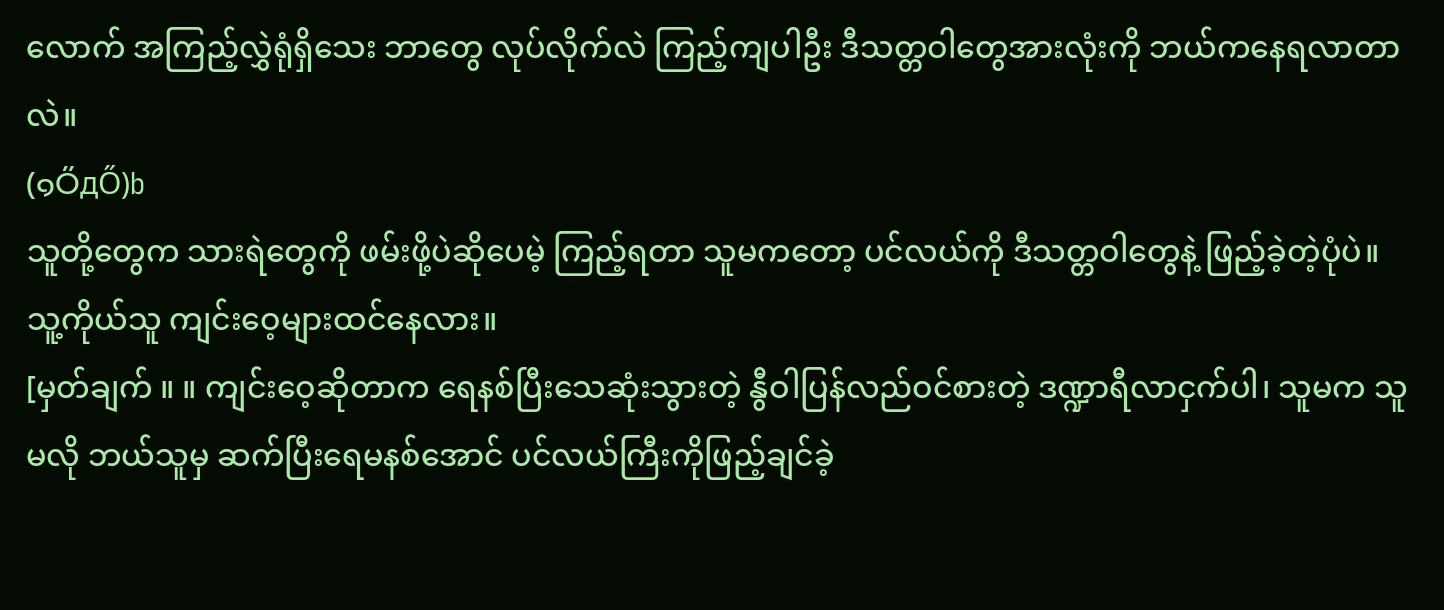လောက် အကြည့်လွှဲရုံရှိသေး ဘာတွေ လုပ်လိုက်လဲ ကြည့်ကျပါဦး ဒီသတ္တဝါတွေအားလုံးကို ဘယ်ကနေရလာတာလဲ။
(๑ŐдŐ)b
သူတို့တွေက သားရဲတွေကို ဖမ်းဖို့ပဲဆိုပေမဲ့ ကြည့်ရတာ သူမကတော့ ပင်လယ်ကို ဒီသတ္တဝါတွေနဲ့ ဖြည့်ခဲ့တဲ့ပုံပဲ။ သူ့ကိုယ်သူ ကျင်းဝေ့များထင်နေလား။
[မှတ်ချက် ။ ။ ကျင်းဝေ့ဆိုတာက ရေနစ်ပြီးသေဆုံးသွားတဲ့ နွီဝါပြန်လည်ဝင်စားတဲ့ ဒဏ္ဍာရီလာငှက်ပါ၊ သူမက သူမလို ဘယ်သူမှ ဆက်ပြီးရေမနစ်အောင် ပင်လယ်ကြီးကိုဖြည့်ချင်ခဲ့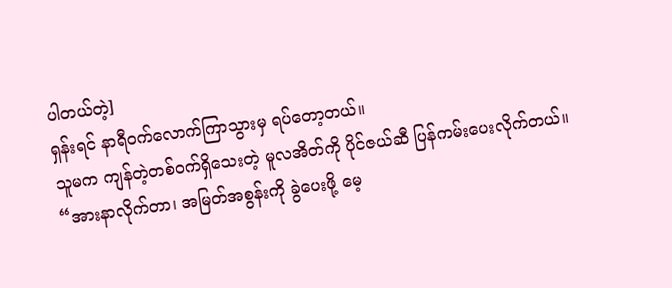ပါတယ်တဲ့]
ရှန်းရင် နာရီဝက်လောက်ကြာသွားမှ ရပ်တော့တယ်။
သူမက ကျန်တဲ့တစ်ဝက်ရှိသေးတဲ့ မူလအိတ်ကို ပိုင်ဇယ်ဆီ ပြန်ကမ်းပေးလိုက်တယ်။
“အားနာလိုက်တာ၊ အမြတ်အစွန်းကို ခွဲပေးဖို့ မေ့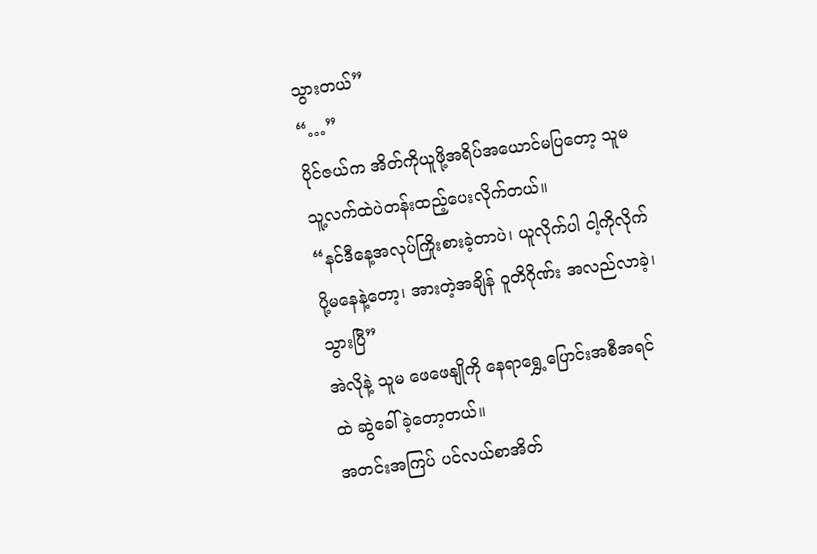သွားတယ်”
“…”
ပိုင်ဇယ်က အိတ်ကိုယူဖို့အရိပ်အယောင်မပြတော့ သူမ သူ့လက်ထဲပဲတန်းထည့်ပေးလိုက်တယ်။
“နင်ဒီနေ့အလုပ်ကြိုးစားခဲ့တာပဲ၊ ယူလိုက်ပါ ငါ့ကိုလိုက်ပို့မနေနဲ့တော့၊ အားတဲ့အချိန် ဝူတိဂိုဏ်း အလည်လာခဲ့၊ သွားပြီ”
အဲလိုနဲ့ သူမ ဖေဖေနျိုကို နေရာရွှေ့ပြောင်းအစီအရင်ထဲ ဆွဲခေါ်ခဲ့တော့တယ်။
အတင်းအကြပ် ပင်လယ်စာအိတ်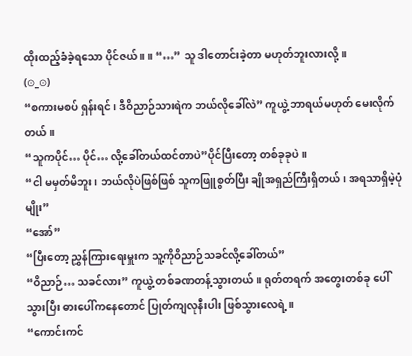ထိုးထည့်ခံခဲ့ရသော ပိုင်ဇယ် ။ ။ “…” သူ ဒါတောင်းခဲ့တာ မဟုတ်ဘူးလားလို့။
(⊙_⊙)
“စကားမစပ် ရှန်းရင်၊ ဒီဝိညာဉ်သားရဲက ဘယ်လိုခေါ်လဲ” ကူယွဲ့ ဘာရယ်မဟုတ် မေးလိုက်တယ်။
“သူကပိုင်… ပိုင်… လို့ခေါ်တယ်ထင်တာပဲ”ပိုင်ပြီးတော့ တစ်ခုခုပဲ။
“ငါ မမှတ်မိဘူး၊ ဘယ်လိုပဲဖြစ်ဖြစ် သူကဖြူစွတ်ပြီး ချိုအရှည်ကြီးရှိတယ်၊ အရသာရှိမဲ့ပုံမျိုး”
“အော်”
“ပြီးတော့ ညွှန်ကြားရေးမှူးက သူ့ကိုဝိညာဉ်သခင်လို့ခေါ်တယ်”
“ဝိညာဉ်… သခင်လား” ကူယွဲ့ တစ်ခဏတန့်သွားတယ်။ ရုတ်တရက် အတွေးတစ်ခု ပေါ်သွားပြီး ဓားပေါ်ကနေတောင် ပြုတ်ကျလုနီးပါး ဖြစ်သွားလေရဲ့။
“ကောင်းကင်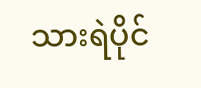သားရဲပိုင်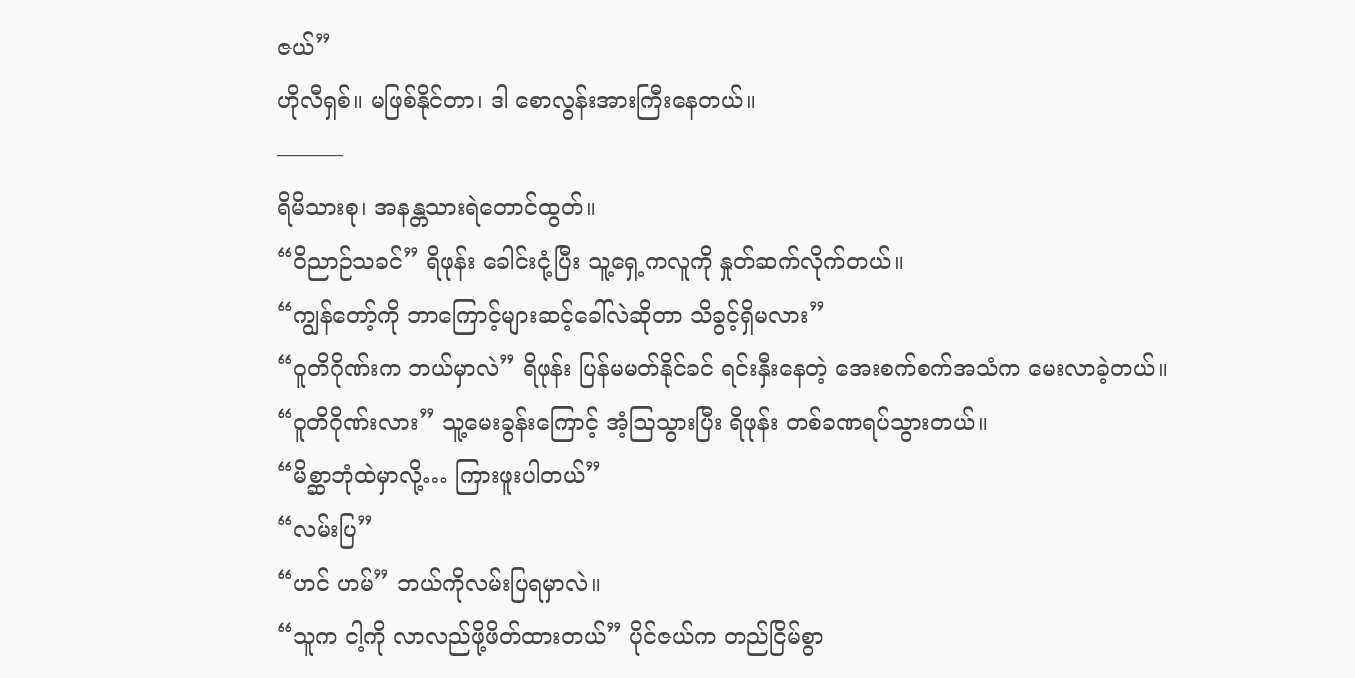ဇယ်”
ဟိုလီရှစ်။ မဖြစ်နိုင်တာ၊ ဒါ စောလွန်းအားကြီးနေတယ်။
———
ရိမိသားစု၊ အနန္တသားရဲတောင်ထွတ်။
“ဝိညာဉ်သခင်” ရိဖုန်း ခေါင်းငုံ့ပြီး သူ့ရှေ့ကလူကို နှုတ်ဆက်လိုက်တယ်။
“ကျွန်တော့်ကို ဘာကြောင့်များဆင့်ခေါ်လဲဆိုတာ သိခွင့်ရှိမလား”
“ဝူတိဂိုဏ်းက ဘယ်မှာလဲ” ရိဖုန်း ပြန်မမတ်နိုင်ခင် ရင်းနှီးနေတဲ့ အေးစက်စက်အသံက မေးလာခဲ့တယ်။
“ဝူတိဂိုဏ်းလား” သူ့မေးခွန်းကြောင့် အံ့ဩသွားပြီး ရိဖုန်း တစ်ခဏရပ်သွားတယ်။
“မိစ္ဆာဘုံထဲမှာလို့… ကြားဖူးပါတယ်”
“လမ်းပြ”
“ဟင် ဟမ်” ဘယ်ကိုလမ်းပြရမှာလဲ။
“သူက ငါ့ကို လာလည်ဖို့ဖိတ်ထားတယ်” ပိုင်ဇယ်က တည်ငြိမ်စွာ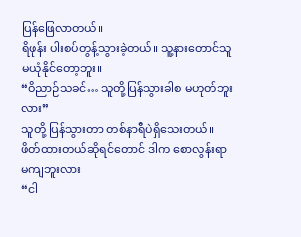ပြန်ဖြေလာတယ်။
ရိဖုန်း ပါးစပ်တွန့်သွားခဲ့တယ်။ သူ့နားတောင်သူ မယုံနိုင်တော့ဘူး။
“ဝိညာဉ်သခင်… သူတို့ပြန်သွားခါစ မဟုတ်ဘူးလား”
သူတို့ ပြန်သွားတာ တစ်နာရီပဲရှိသေးတယ်။ ဖိတ်ထားတယ်ဆိုရင်တောင် ဒါက စောလွန်းရာ မကျဘူးလား
“ငါ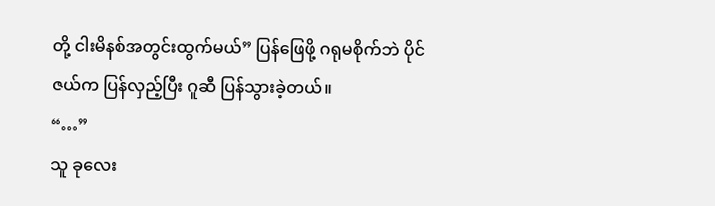တို့ ငါးမိနစ်အတွင်းထွက်မယ်” ပြန်ဖြေဖို့ ဂရုမစိုက်ဘဲ ပိုင်ဇယ်က ပြန်လှည့်ပြီး ဂူဆီ ပြန်သွားခဲ့တယ်။
“…”
သူ ခုလေး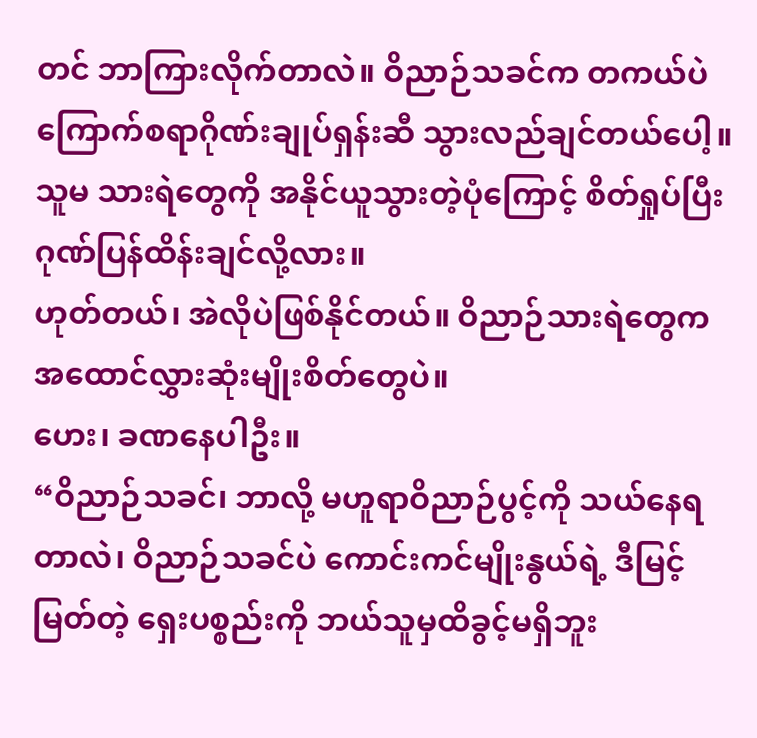တင် ဘာကြားလိုက်တာလဲ။ ဝိညာဉ်သခင်က တကယ်ပဲ ကြောက်စရာဂိုဏ်းချုပ်ရှန်းဆီ သွားလည်ချင်တယ်ပေါ့။ သူမ သားရဲတွေကို အနိုင်ယူသွားတဲ့ပုံကြောင့် စိတ်ရှုပ်ပြီး ဂုဏ်ပြန်ထိန်းချင်လို့လား။
ဟုတ်တယ်၊ အဲလိုပဲဖြစ်နိုင်တယ်။ ဝိညာဉ်သားရဲတွေက အထောင်လွှားဆုံးမျိုးစိတ်တွေပဲ။
ဟေး၊ ခဏနေပါဦး။
“ဝိညာဉ်သခင်၊ ဘာလို့ မဟူရာဝိညာဉ်ပွင့်ကို သယ်နေရတာလဲ၊ ဝိညာဉ်သခင်ပဲ ကောင်းကင်မျိုးနွယ်ရဲ့ ဒီမြင့်မြတ်တဲ့ ရှေးပစ္စည်းကို ဘယ်သူမှထိခွင့်မရှိဘူး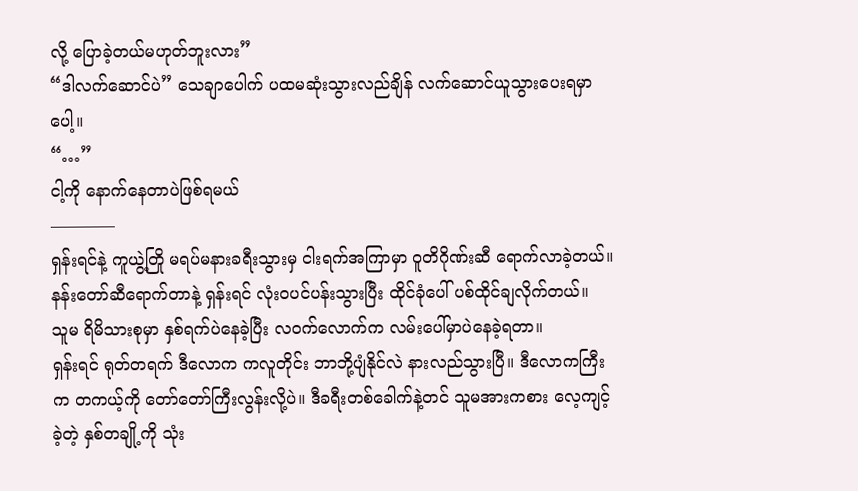လို့ ပြောခဲ့တယ်မဟုတ်ဘူးလား”
“ဒါလက်ဆောင်ပဲ” သေချာပေါက် ပထမဆုံးသွားလည်ချိန် လက်ဆောင်ယူသွားပေးရမှာပေါ့။
“…”
ငါ့ကို နောက်နေတာပဲဖြစ်ရမယ်
————
ရှန်းရင်နဲ့ ကူယွဲ့တြို မရပ်မနားခရီးသွားမှ ငါးရက်အကြာမှာ ဝူတိဂိုဏ်းဆီ ရောက်လာခဲ့တယ်။ နန်းတော်ဆီရောက်တာနဲ့ ရှန်းရင် လုံးဝပင်ပန်းသွားပြီး ထိုင်ခုံပေါ် ပစ်ထိုင်ချလိုက်တယ်။
သူမ ရိမိသားစုမှာ နှစ်ရက်ပဲနေခဲ့ပြီး လဝက်လောက်က လမ်းပေါ်မှာပဲနေခဲ့ရတာ။
ရှန်းရင် ရုတ်တရက် ဒီလောက ကလူတိုင်း ဘာဘို့ပျံနိုင်လဲ နားလည်သွားပြီ။ ဒီလောကကြီးက တကယ့်ကို တော်တော်ကြီးလွန်းလို့ပဲ။ ဒီခရီးတစ်ခေါက်နဲ့တင် သူမအားကစား လေ့ကျင့်ခဲ့တဲ့ နှစ်တချို့ကို သုံး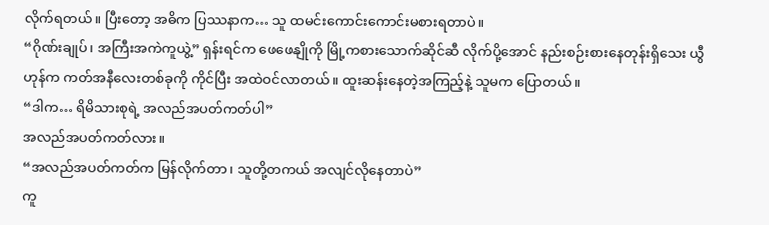လိုက်ရတယ်။ ပြီးတော့ အဓိက ပြဿနာက… သူ ထမင်းကောင်းကောင်းမစားရတာပဲ။
“ဂိုဏ်းချုပ်၊ အကြီးအကဲကူယွဲ့” ရှန်းရင်က ဖေဖေနျိုကို မြို့ကစားသောက်ဆိုင်ဆီ လိုက်ပို့အောင် နည်းစဉ်းစားနေတုန်းရှိသေး ယွီဟုန်က ကတ်အနီလေးတစ်ခုကို ကိုင်ပြီး အထဲဝင်လာတယ်။ ထူးဆန်းနေတဲ့အကြည့်နဲ့ သူမက ပြောတယ်။
“ဒါက… ရိမိသားစုရဲ့ အလည်အပတ်ကတ်ပါ”
အလည်အပတ်ကတ်လား။
“အလည်အပတ်ကတ်က မြန်လိုက်တာ၊ သူတို့တကယ် အလျင်လိုနေတာပဲ”
ကူ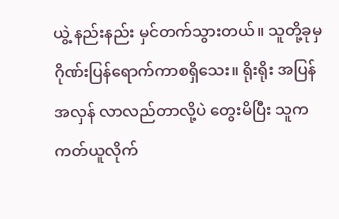ယွဲ့ နည်းနည်း မှင်တက်သွားတယ်။ သူတို့ခုမှ ဂိုဏ်းပြန်ရောက်ကာစရှိသေး။ ရိုးရိုး အပြန်အလှန် လာလည်တာလို့ပဲ တွေးမိပြီး သူက ကတ်ယူလိုက်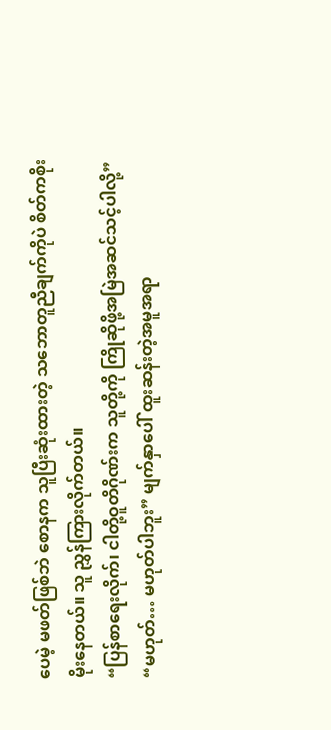ပေမဲ့ မဖတ်ဖြစ်ဘဲ စောနက သူပြီးဆုံးထားတဲ့ သဘောတူညီချက်ကိုပဲ စိတ်ကစိုးမိုးနေတယ်။ သူ ညွှန်ကြားလိုက်တယ်။
“ပြန်စာရေးလိုက်၊ ငါတို့ဝူတိဂိုဏ်းက သူတို့ကို ကြိုဆိုဖို့အမြဲအဆင်သင့်ပါလို့”
“မဟုတ်… မဟုတ်ပါဘူး” မျက်နှာပေါ် ထူးဆန်းတဲ့အမူအရာ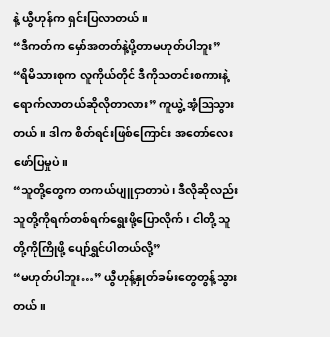နဲ့ ယွီဟုန်က ရှင်းပြလာတယ်။
“ဒီကတ်က မှော်အတတ်နဲ့ပို့တာမဟုတ်ပါဘူး”
“ရိမိသားစုက လူကိုယ်တိုင် ဒီကိုသတင်းစကားနဲ့ရောက်လာတယ်ဆိုလိုတာလား” ကူယွဲ့ အံ့ဩသွားတယ်။ ဒါက စိတ်ရင်းဖြစ်ကြောင်း အတော်လေးဖော်ပြမှုပဲ။
“သူတို့တွေက တကယ်ပျူငှာတာပဲ၊ ဒီလိုဆိုလည်း သူတို့ကိုရက်တစ်ရက်ရွေးဖို့ပြောလိုက်၊ ငါတို့ သူတို့ကိုကြိုဖို့ ပျော်ရွှင်ပါတယ်လို့”
“မဟုတ်ပါဘူး…” ယွီဟုန့်နှုတ်ခမ်းတွေတွန့်သွားတယ်။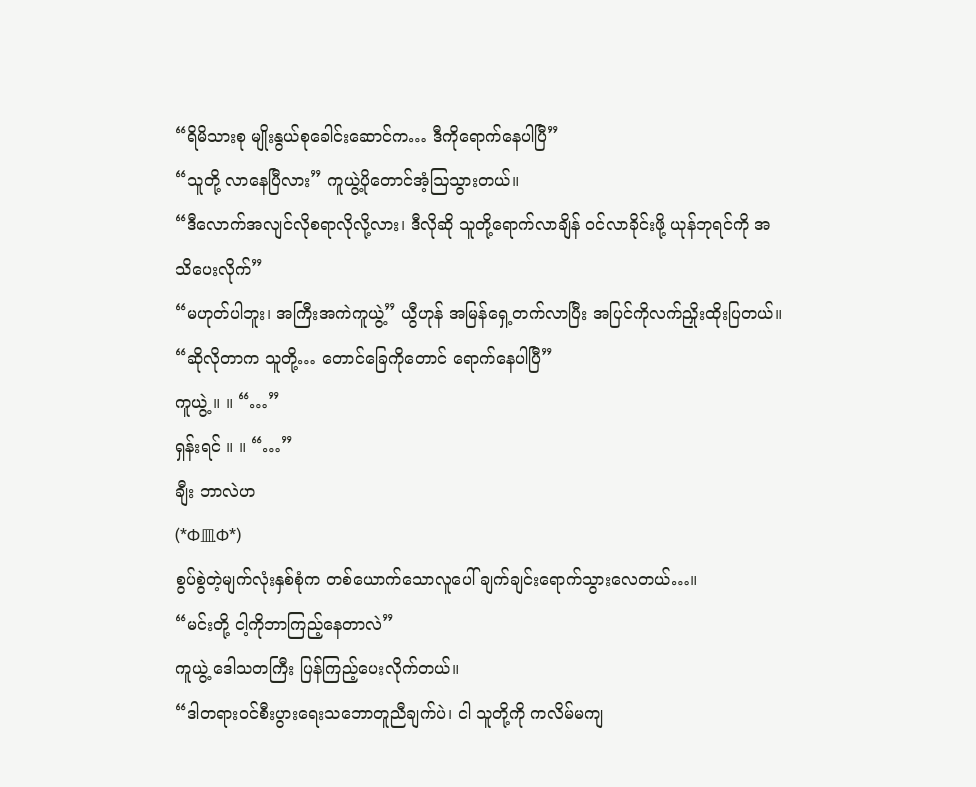“ရိမိသားစု မျိုးနွယ်စုခေါင်းဆောင်က… ဒီကိုရောက်နေပါပြီ”
“သူတို့ လာနေပြီလား” ကူယွဲ့ပိုတောင်အံ့ဩသွားတယ်။
“ဒီလောက်အလျင်လိုစရာလိုလို့လား၊ ဒီလိုဆို သူတို့ရောက်လာချိန် ဝင်လာခိုင်းဖို့ ယုန်ဘုရင်ကို အသိပေးလိုက်”
“မဟုတ်ပါဘူး၊ အကြီးအကဲကူယွဲ့” ယွီဟုန် အမြန်ရှေ့တက်လာပြီး အပြင်ကိုလက်ညှိုးထိုးပြတယ်။
“ဆိုလိုတာက သူတို့… တောင်ခြေကိုတောင် ရောက်နေပါပြီ”
ကူယွဲ့ ။ ။ “…”
ရှန်းရင် ။ ။ “…”
ချီး ဘာလဲဟ
(*Φ皿Φ*)
စွပ်စွဲတဲ့မျက်လုံးနှစ်စုံက တစ်ယောက်သောလူပေါ် ချက်ချင်းရောက်သွားလေတယ်…။
“မင်းတို့ ငါ့ကိုဘာကြည့်နေတာလဲ”
ကူယွဲ့ ဒေါသတကြီး ပြန်ကြည့်ပေးလိုက်တယ်။
“ဒါတရားဝင်စီးပွားရေးသဘောတူညီချက်ပဲ၊ ငါ သူတို့ကို ကလိမ်မကျ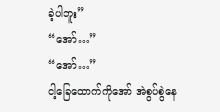ခဲ့ပါဘူး”
“အော်…”
“အော်…”
ငါ့ခြေထောက်ကိုအော် အဲစွပ်စွဲနေ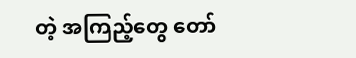တဲ့ အကြည့်တွေ တော်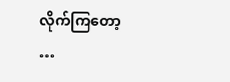လိုက်ကြတော့
…